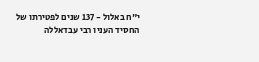י"ח באלול - 137 שנים לפטירתו של החסיד העניו רבי עבדאללה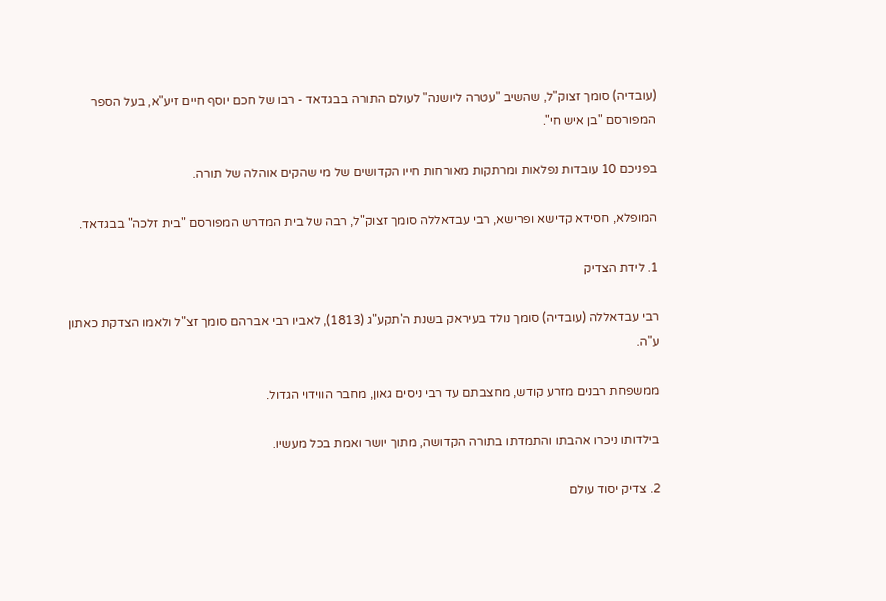(עובדיה) סומך זצוק"ל, שהשיב "עטרה ליושנה" לעולם התורה בבגדאד - רבו של חכם יוסף חיים זיע"א, בעל הספר המפורסם "בן איש חי".

בפניכם 10 עובדות נפלאות ומרתקות מאורחות חייו הקדושים של מי שהקים אוהלה של תורה.

המופלא, חסידא קדישא ופרישא, רבי עבדאללה סומך זצוק"ל, רבה של בית המדרש המפורסם "בית זלכה" בבגדאד.

1. לידת הצדיק

רבי עבדאללה (עובדיה) סומך נולד בעיראק בשנת ה'תקע"ג (1813), לאביו רבי אברהם סומך זצ"ל ולאמו הצדקת כאתון ע"ה.

ממשפחת רבנים מזרע קודש, מחצבתם עד רבי ניסים גאון, מחבר הווידוי הגדול.

בילדותו ניכרו אהבתו והתמדתו בתורה הקדושה, מתוך יושר ואמת בכל מעשיו.

2. צדיק יסוד עולם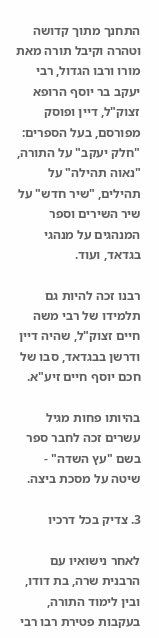התחנך מתוך קדושה וטהרה וקיבל תורה מאת מורו ורבו הגדול, רבי יעקב בר יוסף הרופא זצוק"ל, דיין ופוסק מפורסם, בעל הספרים: "חלק יעקב" על התורה, "נאוה תהילה" על תהילים, "שיר חדש" על שיר השירים וספר המנהגים על מנהגי בגדאד, ועוד.

רבנו זכה להיות גם תלמידו של רבי משה חיים זצוק"ל, שהיה דיין ודרשן בבגדאד, סבו של חכם יוסף חיים זיע"א.

בהיותו פחות מגיל עשרים זכה לחבר ספר בשם "עץ השדה" - שיטה על מסכת ביצה.

3. צדיק בכל דרכיו

לאחר נישואיו עם הרבנית שרה, בת דודו, ובין לימוד התורה, בעקבות פטירת רבו רבי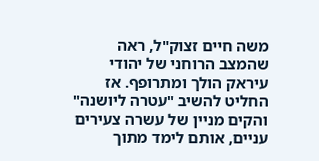משה חיים זצוק"ל, ראה שהמצב הרוחני של יהודי עיראק הולך ומתרופף. אז החליט להשיב "עטרה ליושנה" והקים מניין של עשרה צעירים עניים, אותם לימד מתוך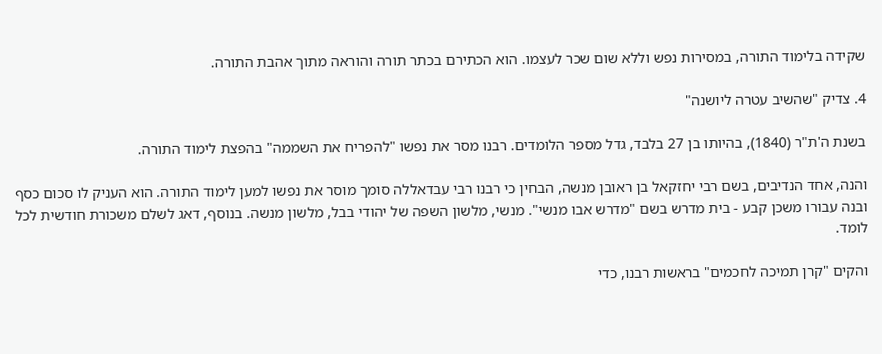שקידה בלימוד התורה, במסירות נפש וללא שום שכר לעצמו. הוא הכתירם בכתר תורה והוראה מתוך אהבת התורה.

4. צדיק "שהשיב עטרה ליושנה"

בשנת ה'ת"ר (1840), בהיותו בן 27 בלבד, גדל מספר הלומדים. רבנו מסר את נפשו "להפריח את השממה" בהפצת לימוד התורה.

והנה, אחד הנדיבים, בשם רבי יחזקאל בן ראובן מנשה, הבחין כי רבנו רבי עבדאללה סומך מוסר את נפשו למען לימוד התורה. הוא העניק לו סכום כסף ובנה עבורו משכן קבע - בית מדרש בשם "מדרש אבו מנשי". מנשי, מלשון השפה של יהודי בבל, מלשון מנשה. בנוסף, דאג לשלם משכורת חודשית לכל לומד.

והקים "קרן תמיכה לחכמים" בראשות רבנו, כדי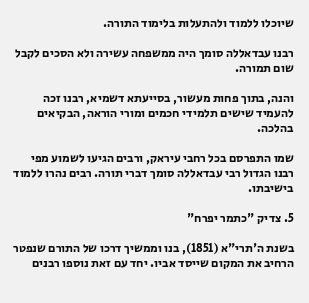שיוכלו ללמוד ולהתעלות בלימוד התורה.

רבנו עבדאללה סומך היה ממשפחה עשירה ולא הסכים לקבל שום תמורה.

והנה, בתוך פחות מעשור, בסייעתא דשמיא, רבנו זכה להעמיד שישים תלמידי חכמים ומורי הוראה, הבקיאים בהלכה.

שמו התפרסם בכל רחבי עיראק, ורבים הגיעו לשמוע מפי רבנו הגדול רבי עבדאללה סומך דברי תורה. רבים נהרו ללמוד בישיבתו.

5. צדיק "כתמר יפרח"

בשנת ה'תרי"א (1851), בנו וממשיך דרכו של התורם שנפטר הרחיב את המקום שייסד אביו. יחד עם זאת נוספו רבנים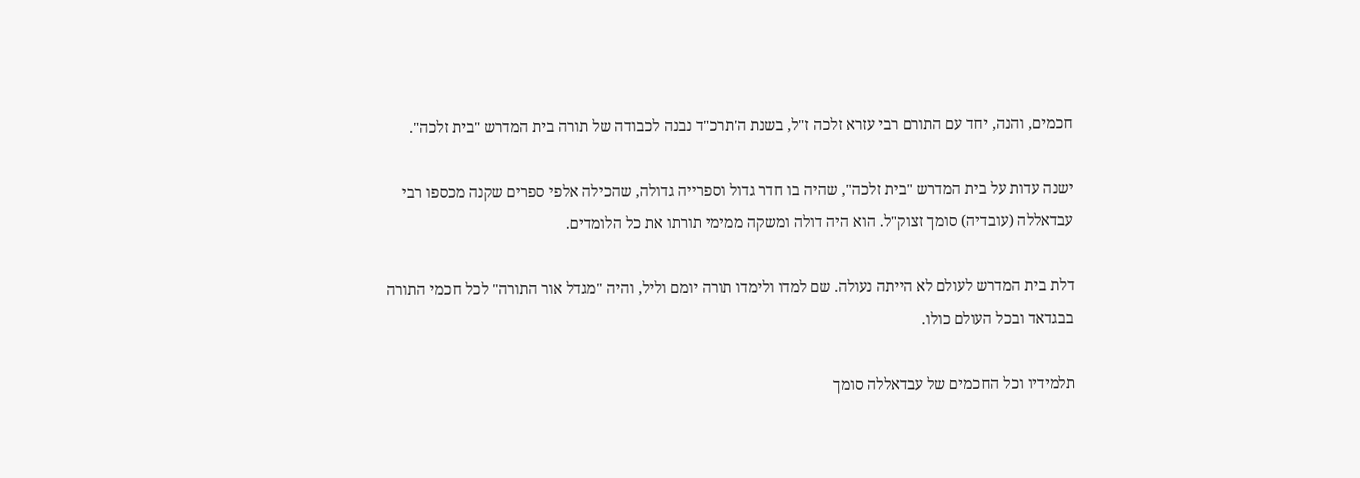חכמים, והנה, יחד עם התורם רבי עזרא זלכה ז"ל, בשנת ה'תרכ"ד נבנה לכבודה של תורה בית המדרש "בית זלכה".

ישנה עדות על בית המדרש "בית זלכה", שהיה בו חדר גדול וספרייה גדולה, שהכילה אלפי ספרים שקנה מכספו רבי עבדאללה (עובדיה) סומך זצוק"ל. הוא היה דולה ומשקה ממימי תורתו את כל הלומדים.

דלת בית המדרש לעולם לא הייתה נעולה. שם למדו ולימדו תורה יומם וליל, והיה "מגדל אור התורה" לכל חכמי התורה בבגדאד ובכל העולם כולו.

תלמידיו וכל החכמים של עבדאללה סומך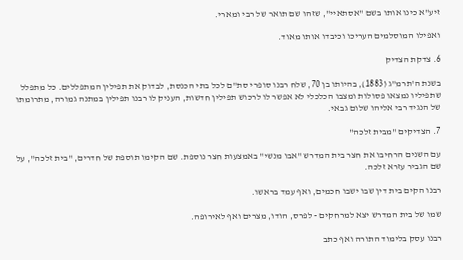זיע"א כינו אותו בשם "אסתאיי", שזהו שם תואר של רבי ומארי.

ואפילו המוסלמים העריכו וכיבדו אותו מאוד.

6. צדקת הצדיק

בשנת ה'תרמ"ג (1883), בהיותו בן 70, שלח רבנו סופרי סת"ם לכל בתי הכנסת, לבדוק את תפילין המתפללים. כל מתפלל שתפיליו נמצאו פסולות ומצבו הכלכלי לא אפשר לו לרכוש תפילין חדשות, העניק לו רבנו תפילין במתנה גמורה, מתרומתו של הנגיד רבי אליהו שלום גבאי.

7. הצדיקים "מבית זלכה"

עם השנים הרחיבו את חצר בית המדרש "אבו מנשי" באמצעות חצר נוספת. שם הקימו תוספת של חדרים, "בית זלכה", על שם הגביר עזרא זלכה.

רבנו הקים בית דין שבו ישבו חכמים, ואף עמד בראשו.

שמו של בית המדרש יצא למרחקים - לפרס, הודו, מצרים ואף לאירופה.

רבנו עסק בלימוד התורה ואף כתב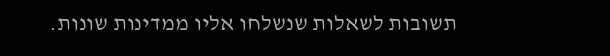תשובות לשאלות שנשלחו אליו ממדינות שונות.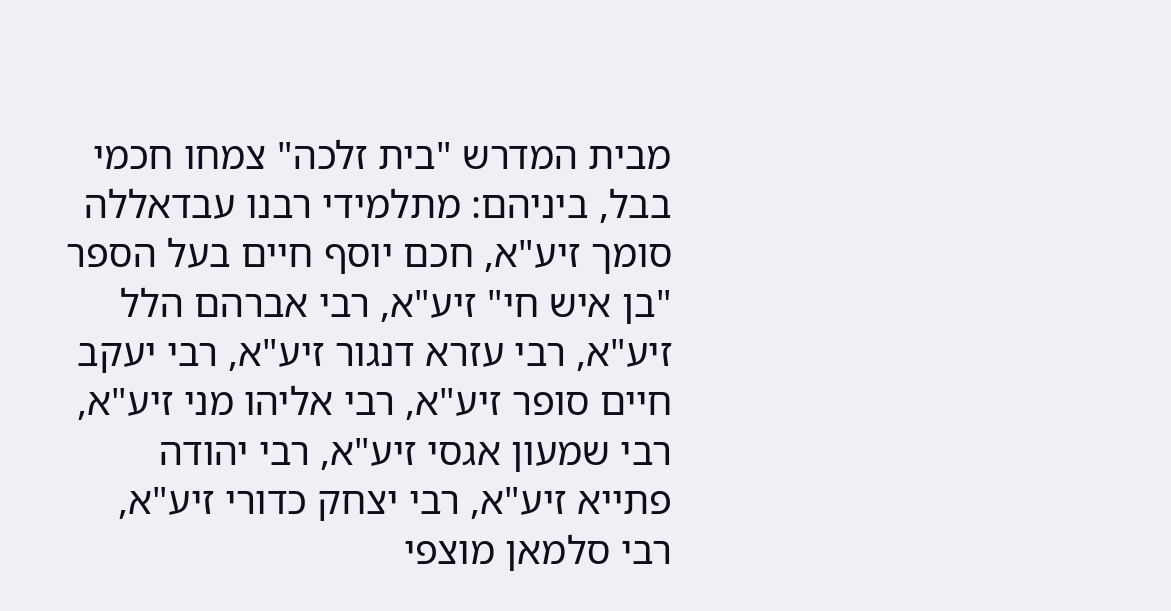מבית המדרש "בית זלכה" צמחו חכמי בבל, ביניהם: מתלמידי רבנו עבדאללה סומך זיע"א, חכם יוסף חיים בעל הספר "בן איש חי" זיע"א, רבי אברהם הלל זיע"א, רבי עזרא דנגור זיע"א, רבי יעקב חיים סופר זיע"א, רבי אליהו מני זיע"א, רבי שמעון אגסי זיע"א, רבי יהודה פתייא זיע"א, רבי יצחק כדורי זיע"א, רבי סלמאן מוצפי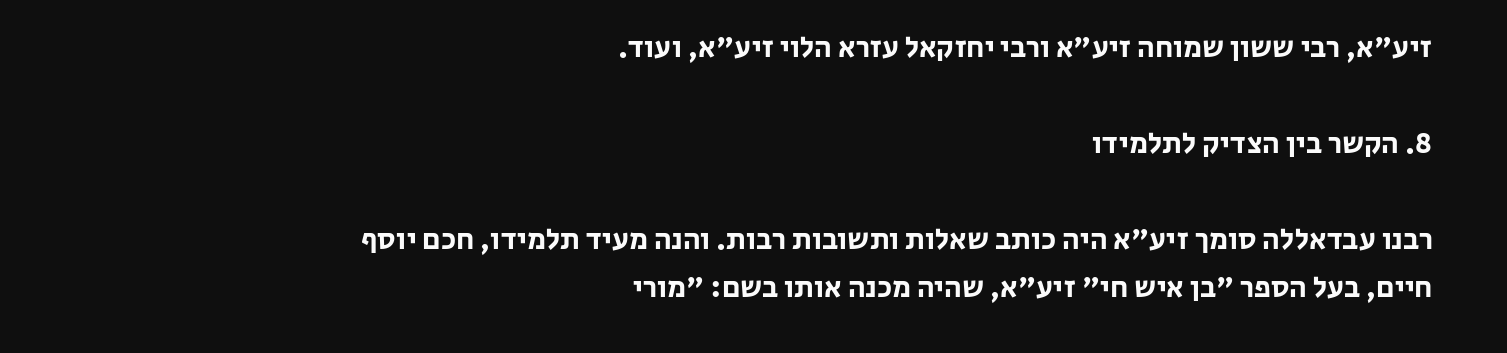זיע"א, רבי ששון שמוחה זיע"א ורבי יחזקאל עזרא הלוי זיע"א, ועוד.

8. הקשר בין הצדיק לתלמידו

רבנו עבדאללה סומך זיע"א היה כותב שאלות ותשובות רבות. והנה מעיד תלמידו, חכם יוסף חיים, בעל הספר "בן איש חי" זיע"א, שהיה מכנה אותו בשם: "מורי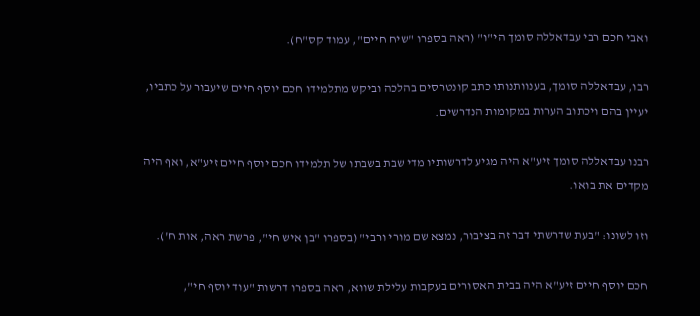ואבי חכם רבי עבדאללה סומך הי"ו" (ראה בספרו "שיח חיים", עמוד קס"ח).

רבו, עבדאללה סומך, בענוותנותו כתב קונטרסים בהלכה וביקש מתלמידו חכם יוסף חיים שיעבור על כתביו, יעיין בהם ויכתוב הערות במקומות הנדרשים.

רבנו עבדאללה סומך זיע"א היה מגיע לדרשותיו מדי שבת בשבתו של תלמידו חכם יוסף חיים זיע"א, ואף היה מקדים את בואו.

וזו לשונו: "בעת שדרשתי דבר זה בציבור, נמצא שם מורי ורבי" (בספרו "בן איש חי", פרשת ראה, אות ח').

חכם יוסף חיים זיע"א היה בבית האסורים בעקבות עלילת שווא, ראה בספרו דרשות "עוד יוסף חי",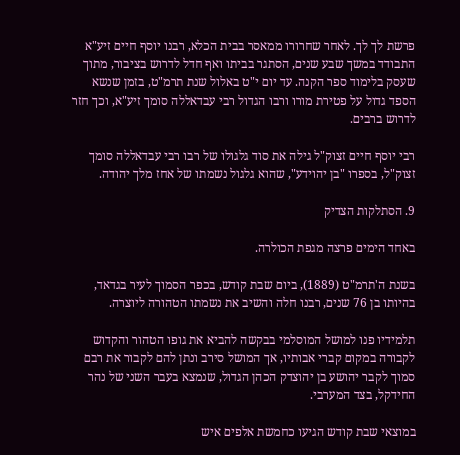פרשת לך לך. לאחר שחרורו ממאסר בבית הכלא, רבנו יוסף חיים זיע"א התבודד במשך שבע שנים, הסתגר בביתו ואף חדל לדרוש בציבור, מתוך שעסק בלימוד ספר הקנה. עד יום י"ט באלול שנת תרמ"ט, בזמן שנשא הספד גדול על פטירת מורו ורבו הגדול רבי עבדאללה סומך זיע"א, וכך חזר לדרוש ברבים.

רבי יוסף חיים זצוק"ל גילה את סוד גלגולו של רבו רבי עבדאללה סומך זצוק"ל, בספרו "בן יהוידע", שהוא גלגול נשמתו של אחז מלך יהודה.

9. הסתלקות הצדיק

באחד הימים פרצה מגפת הכולרה.

בשנת ה'תרמ"ט (1889), ביום שבת קודש, בכפר הסמוך לעיר בגדאד, בהיותו בן 76 שנים, רבנו חלה והשיב את נשמתו הטהורה ליוצרה.

תלמידיו פנו למושל המוסלמי בבקשה להביא את גופו הטהור והקדוש לקבורה במקום קברי אבותיו, אך המושל סירב ונתן להם לקבור את רבם סמוך לקבר יהושע בן יהוצדק הכהן הגדול, שנמצא בעבר השני של נהר החידקל, בצד המערבי.

במוצאי שבת קודש הגיעו כחמשת אלפים איש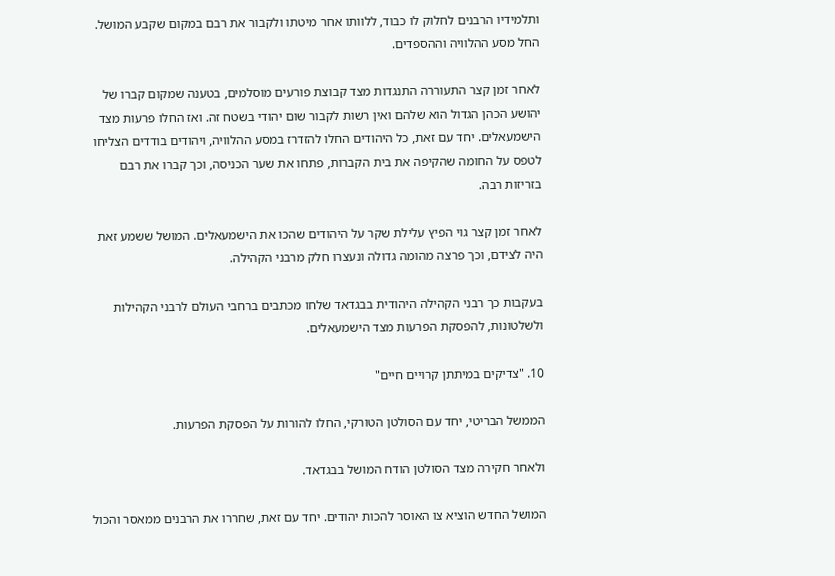ותלמידיו הרבנים לחלוק לו כבוד, ללוותו אחר מיטתו ולקבור את רבם במקום שקבע המושל. החל מסע ההלוויה וההספדים.

לאחר זמן קצר התעוררה התנגדות מצד קבוצת פורעים מוסלמים, בטענה שמקום קברו של יהושע הכהן הגדול הוא שלהם ואין רשות לקבור שום יהודי בשטח זה. ואז החלו פרעות מצד הישמעאלים. יחד עם זאת, כל היהודים החלו להזדרז במסע ההלוויה, ויהודים בודדים הצליחו לטפס על החומה שהקיפה את בית הקברות, פתחו את שער הכניסה, וכך קברו את רבם בזריזות רבה.

לאחר זמן קצר גוי הפיץ עלילת שקר על היהודים שהכו את הישמעאלים. המושל ששמע זאת היה לצידם, וכך פרצה מהומה גדולה ונעצרו חלק מרבני הקהילה.

בעקבות כך רבני הקהילה היהודית בבגדאד שלחו מכתבים ברחבי העולם לרבני הקהילות ולשלטונות, להפסקת הפרעות מצד הישמעאלים.

10. "צדיקים במיתתן קרויים חיים"

הממשל הבריטי, יחד עם הסולטן הטורקי, החלו להורות על הפסקת הפרעות.

ולאחר חקירה מצד הסולטן הודח המושל בבגדאד.

המושל החדש הוציא צו האוסר להכות יהודים. יחד עם זאת, שחררו את הרבנים ממאסר והכול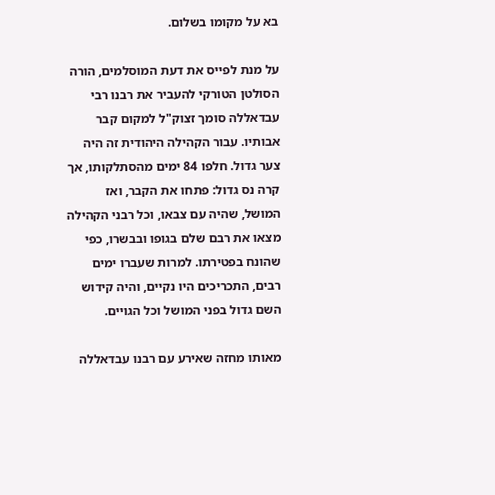בא על מקומו בשלום.

על מנת לפייס את דעת המוסלמים, הורה הסולטן הטורקי להעביר את רבנו רבי עבדאללה סומך זצוק"ל למקום קבר אבותיו. עבור הקהילה היהודית זה היה צער גדול. חלפו 84 ימים מהסתלקותו, אך קרה נס גדול: פתחו את הקבר, ואז המושל, שהיה עם צבאו, וכל רבני הקהילה מצאו את רבם שלם בגופו ובבשרו, כפי שהונח בפטירתו. למרות שעברו ימים רבים, התכריכים היו נקיים, והיה קידוש השם גדול בפני המושל וכל הגויים.

מאותו מחזה שאירע עם רבנו עבדאללה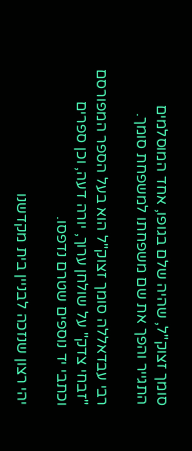סומך זצוק"ל, שהיה שלם בגופו, אחד המוסלמים התגייר והפך את שם משפחתו למשפחת סומך.

רבי עבדאללה סומך זצוק"ל הוא בעל הספר המפורסם "זבחי צדק" על שולחן ערוך, יורה דעה, וכן ספרים וכתבי יד נוספים שטרם נדפסו.

יהי רצון שנזכה לבניין בית מקדשנו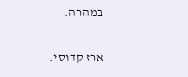במהרה.

ארז קדוסי.